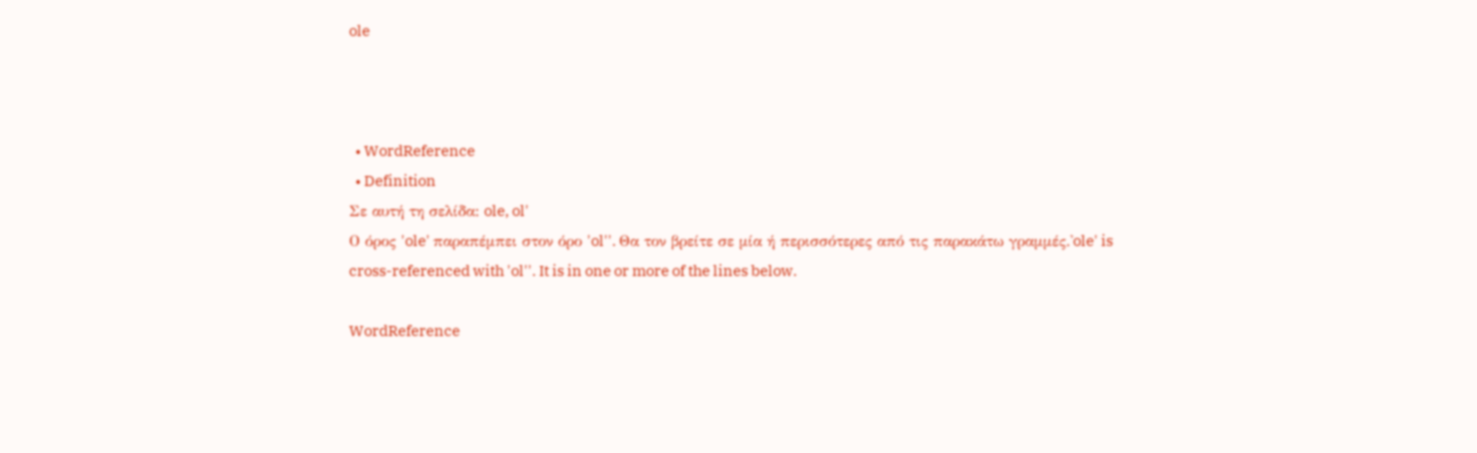ole



  • WordReference
  • Definition
Σε αυτή τη σελίδα: ole, ol'
Ο όρος 'ole' παραπέμπει στον όρο 'ol''. Θα τον βρείτε σε μία ή περισσότερες από τις παρακάτω γραμμές.'ole' is cross-referenced with 'ol''. It is in one or more of the lines below.

WordReference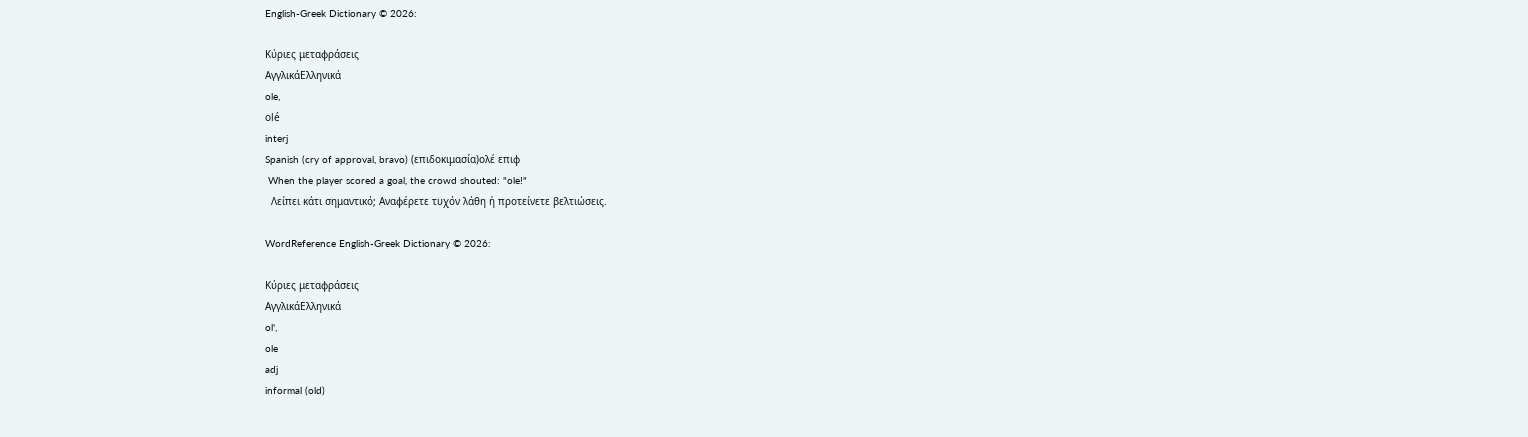English-Greek Dictionary © 2026:

Κύριες μεταφράσεις
ΑγγλικάΕλληνικά
ole,
olé
interj
Spanish (cry of approval, bravo) (επιδοκιμασία)ολέ επιφ
 When the player scored a goal, the crowd shouted: "ole!"
  Λείπει κάτι σημαντικό; Αναφέρετε τυχόν λάθη ή προτείνετε βελτιώσεις.

WordReference English-Greek Dictionary © 2026:

Κύριες μεταφράσεις
ΑγγλικάΕλληνικά
ol',
ole
adj
informal (old)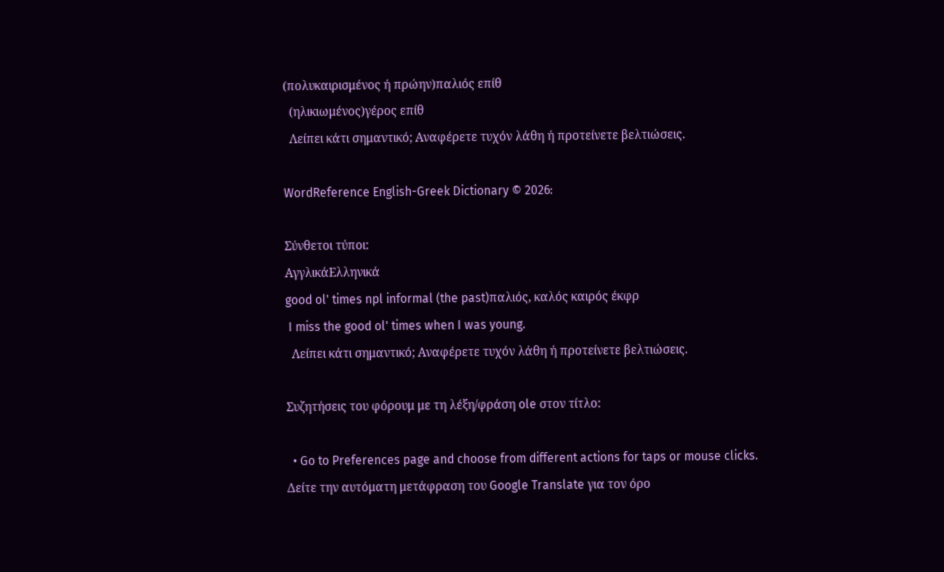(πολυκαιρισμένος ή πρώην)παλιός επίθ
  (ηλικιωμένος)γέρος επίθ
  Λείπει κάτι σημαντικό; Αναφέρετε τυχόν λάθη ή προτείνετε βελτιώσεις.

WordReference English-Greek Dictionary © 2026:

Σύνθετοι τύποι:
ΑγγλικάΕλληνικά
good ol' times npl informal (the past)παλιός, καλός καιρός έκφρ
 I miss the good ol' times when I was young.
  Λείπει κάτι σημαντικό; Αναφέρετε τυχόν λάθη ή προτείνετε βελτιώσεις.

Συζητήσεις του φόρουμ με τη λέξη/φράση ole στον τίτλο:

  • Go to Preferences page and choose from different actions for taps or mouse clicks.
Δείτε την αυτόματη μετάφραση του Google Translate για τον όρο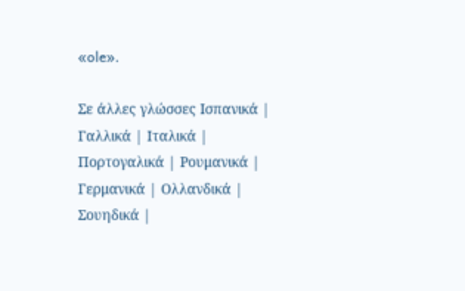«ole».

Σε άλλες γλώσσες Ισπανικά | Γαλλικά | Ιταλικά | Πορτογαλικά | Ρουμανικά | Γερμανικά | Ολλανδικά | Σουηδικά |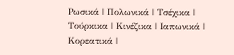Ρωσικά | Πολωνικά | Τσέχικα | Τούρκικα | Κινέζικα | Ιαπωνικά | Κορεατικά |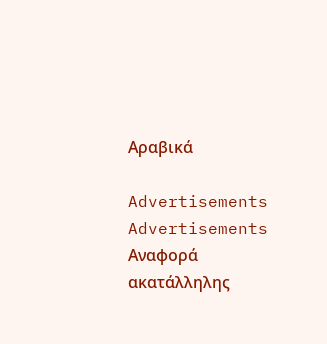Αραβικά

Advertisements
Advertisements
Αναφορά ακατάλληλης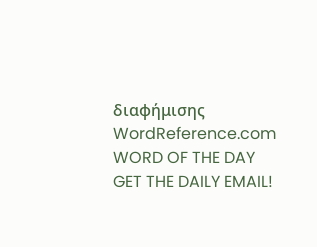διαφήμισης
WordReference.com
WORD OF THE DAY
GET THE DAILY EMAIL!